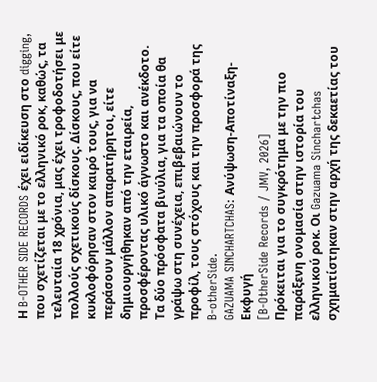Η B-OTHER SIDE RECORDS έχει ειδίκευση στο digging, που σχετίζεται με το ελληνικό ροκ, καθώς, τα τελευταία 18 χρόνια, μας έχει τροφοδοτήσει με πολλούς σχετικούς δίσκους. Δίσκους, που είτε κυκλοφόρησαν στον καιρό τους, για να περάσουν μάλλον απαρατήρητοι, είτε δημιουργήθηκαν από την εταιρεία, προσφέροντας υλικό άγνωστο και ανέκδοτο. Τα δύο πρόσφατα βινύλια, για τα οποία θα γράψω στη συνέχεια, επιβεβαιώνουν το προφίλ, τους στόχους και την προσφορά της B-otherSide.
GAZUAMA SINCHARTCHAS: Ανύψωση-Αποτίναξη-Εκφυγή
[B-OtherSide Records / JMV, 2026]
Πρόκειται για το συγκρότημα με την πιο παράξενη ονομασία στην ιστορία του ελληνικού ροκ. Οι Gazuama Sinchartchas σχηματίστηκαν στην αρχή της δεκαετίας του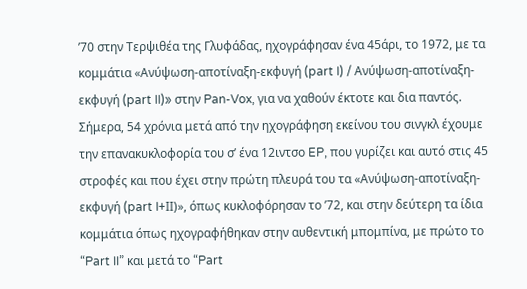’70 στην Τερψιθέα της Γλυφάδας, ηχογράφησαν ένα 45άρι, το 1972, με τα κομμάτια «Ανύψωση-αποτίναξη-εκφυγή (part I) / Ανύψωση-αποτίναξη-εκφυγή (part II)» στην Pan-Vox, για να χαθούν έκτοτε και δια παντός.
Σήμερα, 54 χρόνια μετά από την ηχογράφηση εκείνου του σινγκλ έχουμε την επανακυκλοφορία του σ’ ένα 12ιντσο EP, που γυρίζει και αυτό στις 45 στροφές και που έχει στην πρώτη πλευρά του τα «Ανύψωση-αποτίναξη-εκφυγή (part I+ΙΙ)», όπως κυκλοφόρησαν το ’72, και στην δεύτερη τα ίδια κομμάτια όπως ηχογραφήθηκαν στην αυθεντική μπομπίνα, με πρώτο το “Part II” και μετά το “Part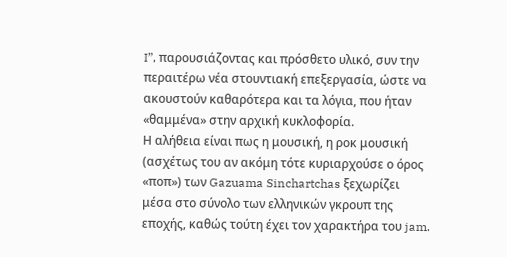I”, παρουσιάζοντας και πρόσθετο υλικό, συν την περαιτέρω νέα στουντιακή επεξεργασία, ώστε να ακουστούν καθαρότερα και τα λόγια, που ήταν «θαμμένα» στην αρχική κυκλοφορία.
Η αλήθεια είναι πως η μουσική, η ροκ μουσική (ασχέτως του αν ακόμη τότε κυριαρχούσε ο όρος «ποπ») των Gazuama Sinchartchas ξεχωρίζει μέσα στο σύνολο των ελληνικών γκρουπ της εποχής, καθώς τούτη έχει τον χαρακτήρα του jam.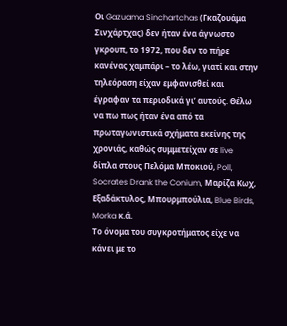Οι Gazuama Sinchartchas (Γκαζουάμα Σινχάρτχας) δεν ήταν ένα άγνωστο γκρουπ, το 1972, που δεν το πήρε κανένας χαμπάρι – το λέω, γιατί και στην τηλεόραση είχαν εμφανισθεί και έγραφαν τα περιοδικά γι’ αυτούς. Θέλω να πω πως ήταν ένα από τα πρωταγωνιστικά σχήματα εκείνης της χρονιάς, καθώς συμμετείχαν σε live δίπλα στους Πελόμα Μποκιού, Poll, Socrates Drank the Conium, Μαρίζα Κωχ, Εξαδάκτυλος, Μπουρμπούλια, Blue Birds, Morka κ.ά.
Το όνομα του συγκροτήματος είχε να κάνει με το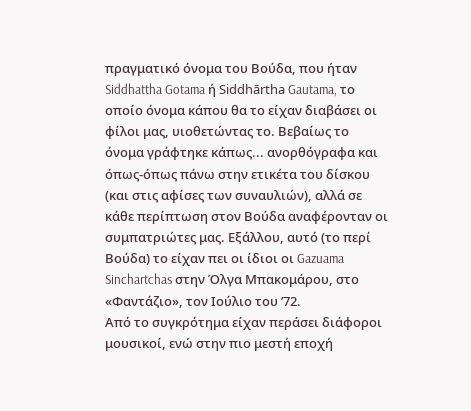πραγματικό όνομα του Βούδα, που ήταν Siddhattha Gotama ή Siddhārtha Gautama, το οποίο όνομα κάπου θα το είχαν διαβάσει οι φίλοι μας, υιοθετώντας το. Βεβαίως το όνομα γράφτηκε κάπως... ανορθόγραφα και όπως-όπως πάνω στην ετικέτα του δίσκου (και στις αφίσες των συναυλιών), αλλά σε κάθε περίπτωση στον Βούδα αναφέρονταν οι συμπατριώτες μας. Εξάλλου, αυτό (το περί Βούδα) το είχαν πει οι ίδιοι οι Gazuama Sinchartchas στην Όλγα Μπακομάρου, στο «Φαντάζιο», τον Ιούλιο του ’72.
Από το συγκρότημα είχαν περάσει διάφοροι μουσικοί, ενώ στην πιο μεστή εποχή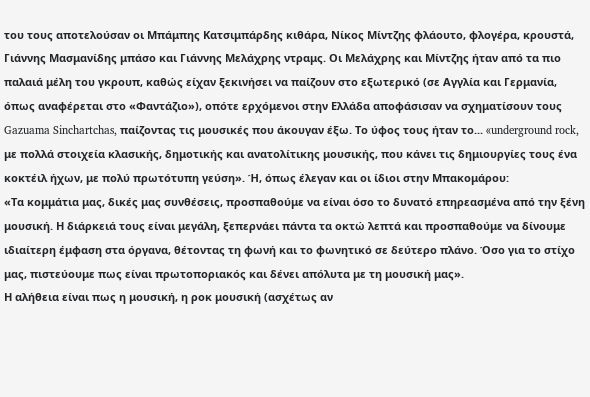του τους αποτελούσαν οι Μπάμπης Κατσιμπάρδης κιθάρα, Νίκος Μίντζης φλάουτο, φλογέρα, κρουστά, Γιάννης Μασμανίδης μπάσο και Γιάννης Μελάχρης ντραμς. Οι Μελάχρης και Μίντζης ήταν από τα πιο παλαιά μέλη του γκρουπ, καθώς είχαν ξεκινήσει να παίζουν στο εξωτερικό (σε Αγγλία και Γερμανία, όπως αναφέρεται στο «Φαντάζιο»), οπότε ερχόμενοι στην Ελλάδα αποφάσισαν να σχηματίσουν τους Gazuama Sinchartchas, παίζοντας τις μουσικές που άκουγαν έξω. Το ύφος τους ήταν το... «underground rock, με πολλά στοιχεία κλασικής, δημοτικής και ανατολίτικης μουσικής, που κάνει τις δημιουργίες τους ένα κοκτέιλ ήχων, με πολύ πρωτότυπη γεύση». Ή, όπως έλεγαν και οι ίδιοι στην Μπακομάρου:
«Τα κομμάτια μας, δικές μας συνθέσεις, προσπαθούμε να είναι όσο το δυνατό επηρεασμένα από την ξένη μουσική. Η διάρκειά τους είναι μεγάλη, ξεπερνάει πάντα τα οκτώ λεπτά και προσπαθούμε να δίνουμε ιδιαίτερη έμφαση στα όργανα, θέτοντας τη φωνή και το φωνητικό σε δεύτερο πλάνο. Όσο για το στίχο μας, πιστεύουμε πως είναι πρωτοποριακός και δένει απόλυτα με τη μουσική μας».
Η αλήθεια είναι πως η μουσική, η ροκ μουσική (ασχέτως αν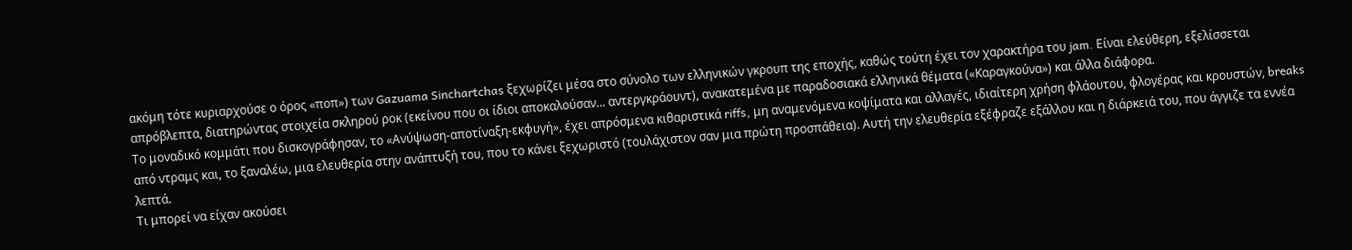ακόμη τότε κυριαρχούσε ο όρος «ποπ») των Gazuama Sinchartchas ξεχωρίζει μέσα στο σύνολο των ελληνικών γκρουπ της εποχής, καθώς τούτη έχει τον χαρακτήρα του jam. Είναι ελεύθερη, εξελίσσεται απρόβλεπτα, διατηρώντας στοιχεία σκληρού ροκ (εκείνου που οι ίδιοι αποκαλούσαν... αντεργκράουντ), ανακατεμένα με παραδοσιακά ελληνικά θέματα («Καραγκούνα») και άλλα διάφορα.
Το μοναδικό κομμάτι που δισκογράφησαν, το «Ανύψωση-αποτίναξη-εκφυγή», έχει απρόσμενα κιθαριστικά riffs, μη αναμενόμενα κοψίματα και αλλαγές, ιδιαίτερη χρήση φλάουτου, φλογέρας και κρουστών, breaks από ντραμς και, το ξαναλέω, μια ελευθερία στην ανάπτυξή του, που το κάνει ξεχωριστό (τουλάχιστον σαν μια πρώτη προσπάθεια). Αυτή την ελευθερία εξέφραζε εξάλλου και η διάρκειά του, που άγγιζε τα εννέα λεπτά.
Τι μπορεί να είχαν ακούσει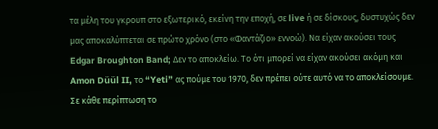τα μέλη του γκρουπ στο εξωτερικό, εκείνη την εποχή, σε live ή σε δίσκους, δυστυχώς δεν μας αποκαλύπτεται σε πρώτο χρόνο (στο «Φαντάζιο» εννοώ). Να είχαν ακούσει τους Edgar Broughton Band; Δεν το αποκλείω. Το ότι μπορεί να είχαν ακούσει ακόμη και Amon Düül II, το “Yeti” ας πούμε του 1970, δεν πρέπει ούτε αυτό να το αποκλείσουμε. Σε κάθε περίπτωση το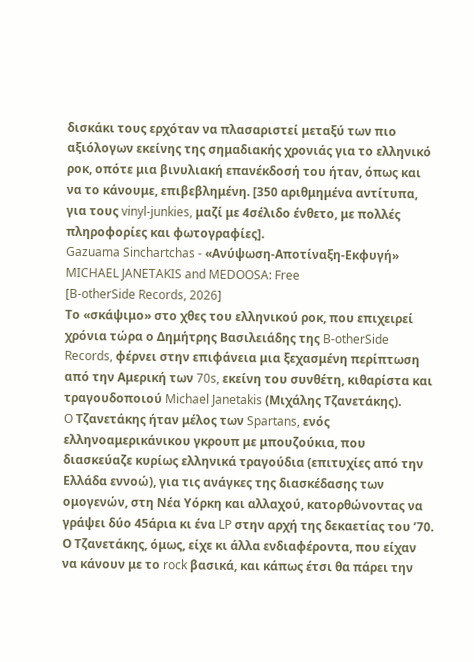δισκάκι τους ερχόταν να πλασαριστεί μεταξύ των πιο αξιόλογων εκείνης της σημαδιακής χρονιάς για το ελληνικό ροκ, οπότε μια βινυλιακή επανέκδοσή του ήταν, όπως και να το κάνουμε, επιβεβλημένη. [350 αριθμημένα αντίτυπα, για τους vinyl-junkies, μαζί με 4σέλιδο ένθετο, με πολλές πληροφορίες και φωτογραφίες].
Gazuama Sinchartchas - «Ανύψωση-Αποτίναξη-Εκφυγή»
MICHAEL JANETAKIS and MEDOOSA: Free
[B-otherSide Records, 2026]
Το «σκάψιμο» στο χθες του ελληνικού ροκ, που επιχειρεί χρόνια τώρα ο Δημήτρης Βασιλειάδης της B-otherSide Records, φέρνει στην επιφάνεια μια ξεχασμένη περίπτωση από την Αμερική των 70s, εκείνη του συνθέτη, κιθαρίστα και τραγουδοποιού Michael Janetakis (Μιχάλης Τζανετάκης).
O Τζανετάκης ήταν μέλος των Spartans, ενός ελληνοαμερικάνικου γκρουπ με μπουζούκια, που διασκεύαζε κυρίως ελληνικά τραγούδια (επιτυχίες από την Ελλάδα εννοώ), για τις ανάγκες της διασκέδασης των ομογενών, στη Νέα Υόρκη και αλλαχού, κατορθώνοντας να γράψει δύο 45άρια κι ένα LP στην αρχή της δεκαετίας του ’70.
Ο Τζανετάκης, όμως, είχε κι άλλα ενδιαφέροντα, που είχαν να κάνουν με το rock βασικά, και κάπως έτσι θα πάρει την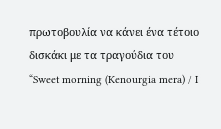πρωτοβουλία να κάνει ένα τέτοιο δισκάκι με τα τραγούδια του “Sweet morning (Kenourgia mera) / I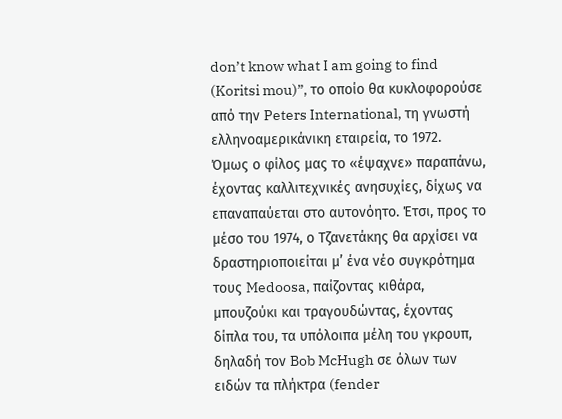don’t know what I am going to find (Koritsi mou)”, το οποίο θα κυκλοφορούσε από την Peters International, τη γνωστή ελληνοαμερικάνικη εταιρεία, το 1972.
Όμως ο φίλος μας το «έψαχνε» παραπάνω, έχοντας καλλιτεχνικές ανησυχίες, δίχως να επαναπαύεται στο αυτονόητο. Έτσι, προς το μέσο του 1974, ο Τζανετάκης θα αρχίσει να δραστηριοποιείται μ’ ένα νέο συγκρότημα τους Medoosa, παίζοντας κιθάρα, μπουζούκι και τραγουδώντας, έχοντας δίπλα του, τα υπόλοιπα μέλη του γκρουπ, δηλαδή τον Bob McHugh σε όλων των ειδών τα πλήκτρα (fender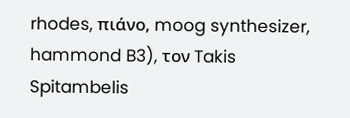rhodes, πιάνο, moog synthesizer, hammond B3), τον Takis Spitambelis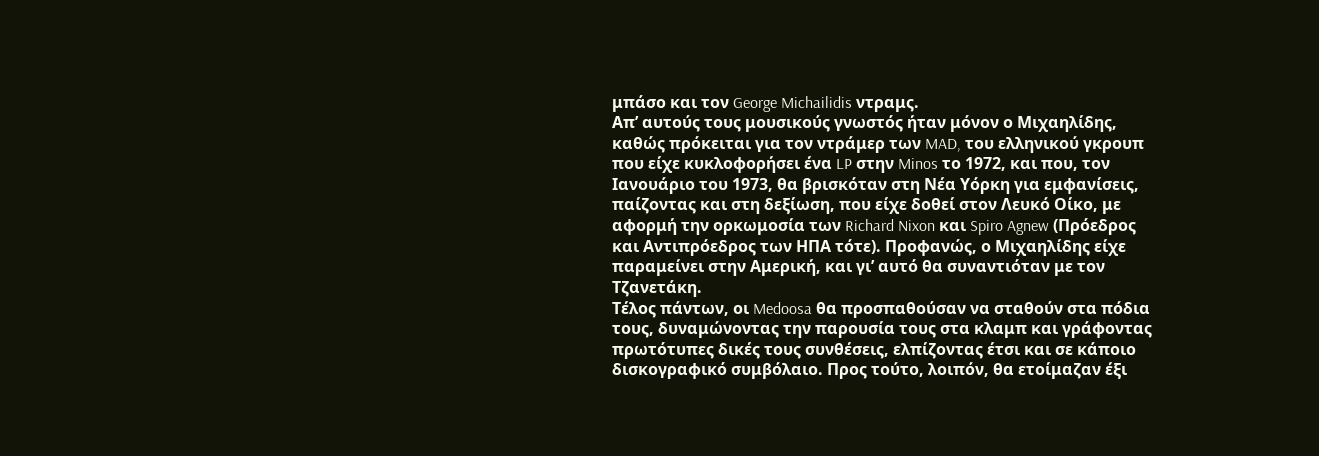μπάσο και τον George Michailidis ντραμς.
Απ’ αυτούς τους μουσικούς γνωστός ήταν μόνον ο Μιχαηλίδης, καθώς πρόκειται για τον ντράμερ των MAD, του ελληνικού γκρουπ που είχε κυκλοφορήσει ένα LP στην Minos το 1972, και που, τον Ιανουάριο του 1973, θα βρισκόταν στη Νέα Υόρκη για εμφανίσεις, παίζοντας και στη δεξίωση, που είχε δοθεί στον Λευκό Οίκο, με αφορμή την ορκωμοσία των Richard Nixon και Spiro Agnew (Πρόεδρος και Αντιπρόεδρος των ΗΠΑ τότε). Προφανώς, ο Μιχαηλίδης είχε παραμείνει στην Αμερική, και γι’ αυτό θα συναντιόταν με τον Τζανετάκη.
Τέλος πάντων, οι Medoosa θα προσπαθούσαν να σταθούν στα πόδια τους, δυναμώνοντας την παρουσία τους στα κλαμπ και γράφοντας πρωτότυπες δικές τους συνθέσεις, ελπίζοντας έτσι και σε κάποιο δισκογραφικό συμβόλαιο. Προς τούτο, λοιπόν, θα ετοίμαζαν έξι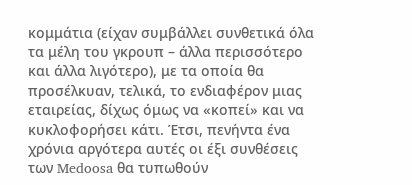κομμάτια (είχαν συμβάλλει συνθετικά όλα τα μέλη του γκρουπ – άλλα περισσότερο και άλλα λιγότερο), με τα οποία θα προσέλκυαν, τελικά, το ενδιαφέρον μιας εταιρείας, δίχως όμως να «κοπεί» και να κυκλοφορήσει κάτι. Έτσι, πενήντα ένα χρόνια αργότερα αυτές οι έξι συνθέσεις των Medoosa θα τυπωθούν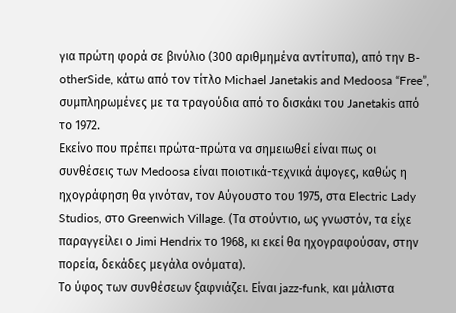για πρώτη φορά σε βινύλιο (300 αριθμημένα αντίτυπα), από την B-otherSide, κάτω από τον τίτλο Michael Janetakis and Medoosa “Free”, συμπληρωμένες με τα τραγούδια από το δισκάκι του Janetakis από το 1972.
Εκείνο που πρέπει πρώτα-πρώτα να σημειωθεί είναι πως οι συνθέσεις των Medoosa είναι ποιοτικά-τεχνικά άψογες, καθώς η ηχογράφηση θα γινόταν, τον Αύγουστο του 1975, στα Electric Lady Studios, στο Greenwich Village. (Τα στούντιο, ως γνωστόν, τα είχε παραγγείλει ο Jimi Hendrix το 1968, κι εκεί θα ηχογραφούσαν, στην πορεία, δεκάδες μεγάλα ονόματα).
Το ύφος των συνθέσεων ξαφνιάζει. Είναι jazz-funk, και μάλιστα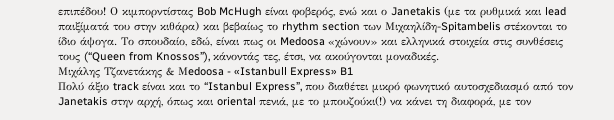επιπέδου! Ο κιμπορντίστας Bob McHugh είναι φοβερός, ενώ και ο Janetakis (με τα ρυθμικά και lead παιξίματά του στην κιθάρα) και βεβαίως το rhythm section των Μιχαηλίδη-Spitambelis στέκονται το ίδιο άψογα. Το σπουδαίο, εδώ, είναι πως οι Medoosa «χώνουν» και ελληνικά στοιχεία στις συνθέσεις τους (“Queen from Knossos”), κάνοντάς τες, έτσι, να ακούγονται μοναδικές.
Μιχάλης Τζανετάκης & Μedoosa - «Istanbull Express» B1
Πολύ άξιο track είναι και το “Istanbul Express”, που διαθέτει μικρό φωνητικό αυτοσχεδιασμό από τον Janetakis στην αρχή, όπως και oriental πενιά, με το μπουζούκι(!) να κάνει τη διαφορά, με τον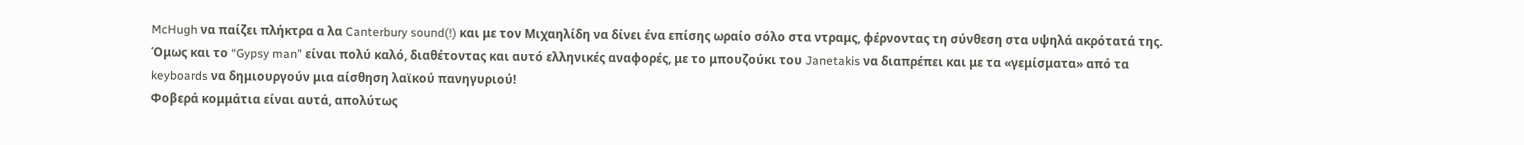McHugh να παίζει πλήκτρα α λα Canterbury sound(!) και με τον Μιχαηλίδη να δίνει ένα επίσης ωραίο σόλο στα ντραμς, φέρνοντας τη σύνθεση στα υψηλά ακρότατά της. Όμως και το “Gypsy man” είναι πολύ καλό, διαθέτοντας και αυτό ελληνικές αναφορές, με το μπουζούκι του Janetakis να διαπρέπει και με τα «γεμίσματα» από τα keyboards να δημιουργούν μια αίσθηση λαϊκού πανηγυριού!
Φοβερά κομμάτια είναι αυτά, απολύτως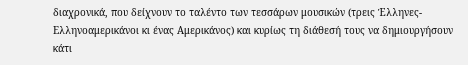διαχρονικά, που δείχνουν το ταλέντο των τεσσάρων μουσικών (τρεις Έλληνες-Ελληνοαμερικάνοι κι ένας Αμερικάνος) και κυρίως τη διάθεσή τους να δημιουργήσουν κάτι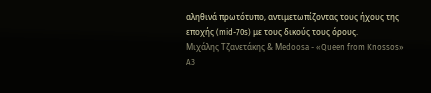αληθινά πρωτότυπο, αντιμετωπίζοντας τους ήχους της εποχής (mid-70s) με τους δικούς τους όρους.
Μιχάλης Τζανετάκης & Μedoosa - «Queen from Knossos» A3